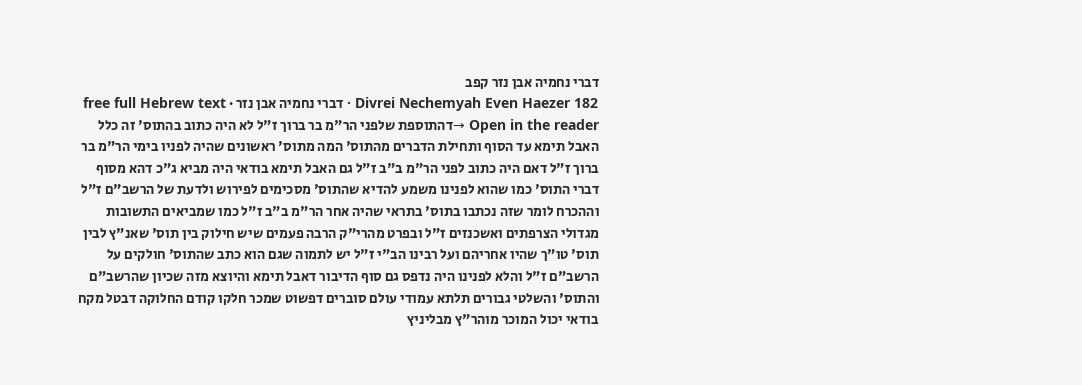דברי נחמיה אבן נזר קפב
Divrei Nechemyah Even Haezer 182 · דברי נחמיה אבן נזר · free full Hebrew text
Open in the reader →דהתוספת שלפני הר"מ בר ברוך ז"ל לא היה כתוב בהתוס' זה כלל האבל תימא עד הסוף ותחילת הדברים מהתוס' המה מתוס' ראשונים שהיה לפניו בימי הר"מ בר ברוך ז"ל דאם היה כתוב לפני הר"מ ב"ב ז"ל גם האבל תימא בודאי היה מביא ג"כ דהא מסוף דברי התוס' כמו שהוא לפנינו משמע להדיא שהתוס' מסכימים לפירוש ולדעת של הרשב"ם ז"ל וההכרח לומר שזה נכתבו בתוס' בתראי שהיה אחר הר"מ ב"ב ז"ל כמו שמביאים התשובות מגדולי הצרפתים ואשכנזים ז"ל ובפרט מהרי"ק הרבה פעמים שיש חילוק בין תוס' שאנ"ץ לבין תוס' טו"ך שהיו אחריהם ועל רבינו הב"י ז"ל יש לתמוה שגם הוא כתב שהתוס' חולקים על הרשב"ם ז"ל והלא לפנינו היה נדפס גם סוף הדיבור דאבל תימא והיוצא מזה שכיון שהרשב"ם והתוס' והשלטי גבורים תלתא עמודי עולם סוברים דפשוט שמכר חלקו קודם החלוקה דבטל מקח בודאי יכול המוכר מוהר"ץ מבליניץ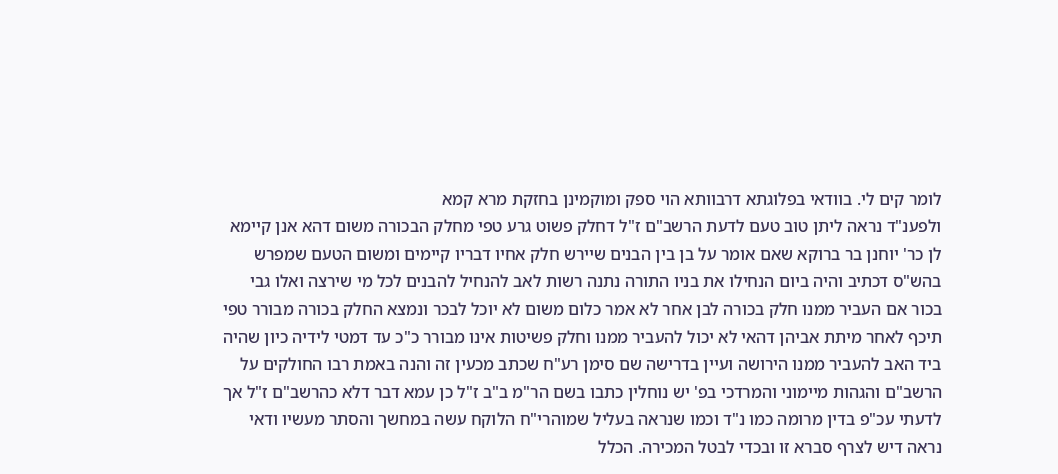לומר קים לי. בוודאי בפלוגתא דרבוותא הוי ספק ומוקמינן בחזקת מרא קמא
ולפענ"ד נראה ליתן טוב טעם לדעת הרשב"ם ז"ל דחלק פשוט גרע טפי מחלק הבכורה משום דהא אנן קיימא לן כר' יוחנן בר ברוקא שאם אומר על בן בין הבנים שיירש חלק אחיו דבריו קיימים ומשום הטעם שמפרש בהש"ס דכתיב והיה ביום הנחילו את בניו התורה נתנה רשות לאב להנחיל להבנים לכל מי שירצה ואלו גבי בכור אם העביר ממנו חלק בכורה לבן אחר לא אמר כלום משום לא יוכל לבכר ונמצא החלק בכורה מבורר טפי תיכף לאחר מיתת אביהן דהאי לא יכול להעביר ממנו וחלק פשיטות אינו מבורר כ"כ עד דמטי לידיה כיון שהיה ביד האב להעביר ממנו הירושה ועיין בדרישה שם סימן רע"ח שכתב מכעין זה והנה באמת רבו החולקים על הרשב"ם והגהות מיימוני והמרדכי בפ' יש נוחלין כתבו בשם הר"מ ב"ב ז"ל כן עמא דבר דלא כהרשב"ם ז"ל אך לדעתי עכ"פ בדין מרומה כמו נ"ד וכמו שנראה בעליל שמוהרי"ח הלוקח עשה במחשך והסתר מעשיו ודאי נראה דיש לצרף סברא זו ובכדי לבטל המכירה. הכלל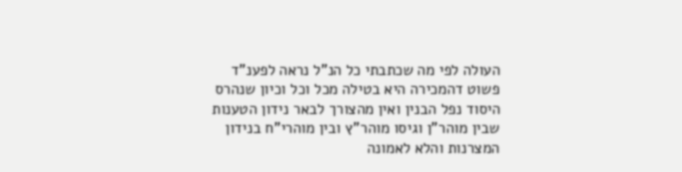העולה לפי מה שכתבתי כל הנ"ל נראה לפענ"ד פשוט דהמכירה היא בטילה מכל וכל וכיון שנהרס היסוד נפל הבנין ואין מהצורך לבאר נידון הטענות שבין מוהר"ן וגיסו מוהר"ץ ובין מוהרי"ח בנידון המצרנות והלא לאמונה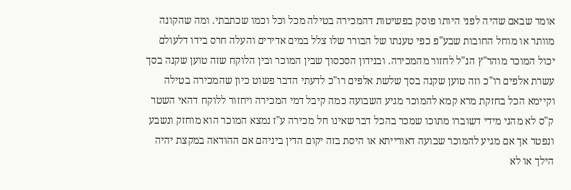אומר שבאם שהיה לפני היותו פוסק בפשיטות דהמכירה בטילה מכל וכל וכמו שכתבתי. ומה שהקונה מוותר או מוחל החובות שבע"פ כפי טענתו של הבורר שלו צלל במים אדירים והעלה חרס בידו דלעולם יכול המוכר מוהר"ץ הנ"ל לחזור מהמכירה. ובנידון הסכסוך שבין המוכר ובין הלוקח שזה טוען שקנה בסך עשרת אלפים רו"כ וזה טוען שקנה בסך שלשת אלפים רו"כ לדעתי הדבר פשוט כיון שהמכירה בטילה וקיימא הכל בחזקת מרא קמא להמוכר מגיע השבועה כמה קיבל דמי המכירה ויחזור ללוקח דהאי השטר ק"ס לא מהני מידי דשוברו מתוכו שמכר בהכל דבר שאינו חל מכירה ע"ז נמצא המוכר הוא מוחזק ונשבע ונפטר אך אם מגיע להמוכר שבועה דאורייתא או היסת בזה יקום הדין ביניהם אם ההודאה במקצת יהיה הילך או לא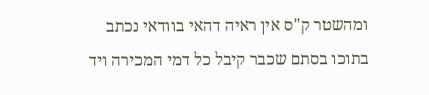ומהשטר ק"ס אין ראיה דהאי בוודאי נכתב בתוכו בסתם שכבר קיבל כל דמי המכירה ויד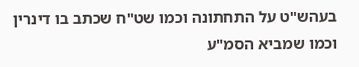בעהש"ט על התחתונה וכמו שט"ח שכתב בו דינרין וכמו שמביא הסמ"ע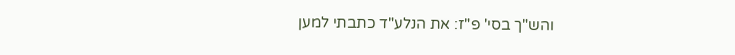והש"ך בסי' פ"ז: את הנלע"ד כתבתי למען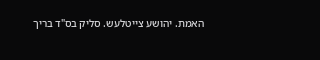האמת. יהושע צייטלעש. סליק בס"ד בריך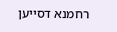רחמנא דסייען